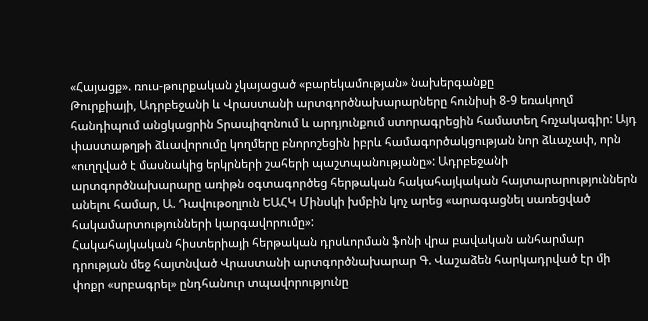«Հայացք». ռուս-թուրքական չկայացած «բարեկամության» նախերգանքը
Թուրքիայի, Ադրբեջանի և Վրաստանի արտգործնախարարները հունիսի 8-9 եռակողմ հանդիպում անցկացրին Տրապիզոնում և արդյունքում ստորագրեցին համատեղ հռչակագիր: Այդ փաստաթղթի ձևավորումը կողմերը բնորոշեցին իբրև համագործակցության նոր ձևաչափ, որն «ուղղված է մասնակից երկրների շահերի պաշտպանությանը»: Ադրբեջանի արտգործնախարարը առիթն օգտագործեց հերթական հակահայկական հայտարարություններն անելու համար, Ա. Դավութօղլուն ԵԱՀԿ Մինսկի խմբին կոչ արեց «արագացնել սառեցված հակամարտությունների կարգավորումը»:
Հակահայկական հիստերիայի հերթական դրսևորման ֆոնի վրա բավական անհարմար դրության մեջ հայտնված Վրաստանի արտգործնախարար Գ. Վաշաձեն հարկադրված էր մի փոքր «սրբագրել» ընդհանուր տպավորությունը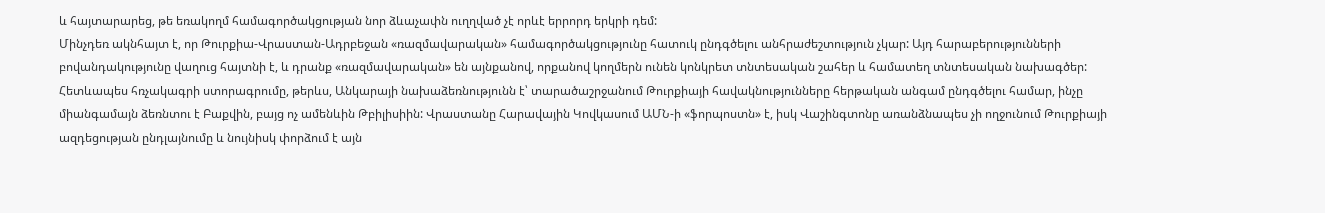և հայտարարեց, թե եռակողմ համագործակցության նոր ձևաչափն ուղղված չէ որևէ երրորդ երկրի դեմ:
Մինչդեռ ակնհայտ է, որ Թուրքիա-Վրաստան-Ադրբեջան «ռազմավարական» համագործակցությունը հատուկ ընդգծելու անհրաժեշտություն չկար: Այդ հարաբերությունների բովանդակությունը վաղուց հայտնի է, և դրանք «ռազմավարական» են այնքանով, որքանով կողմերն ունեն կոնկրետ տնտեսական շահեր և համատեղ տնտեսական նախագծեր:
Հետևապես հռչակագրի ստորագրումը, թերևս, Անկարայի նախաձեռնությունն է՝ տարածաշրջանում Թուրքիայի հավակնությունները հերթական անգամ ընդգծելու համար, ինչը միանգամայն ձեռնտու է Բաքվին, բայց ոչ ամենևին Թբիլիսիին: Վրաստանը Հարավային Կովկասում ԱՄՆ-ի «ֆորպոստն» է, իսկ Վաշինգտոնը առանձնապես չի ողջունում Թուրքիայի ազդեցության ընդլայնումը և նույնիսկ փորձում է այն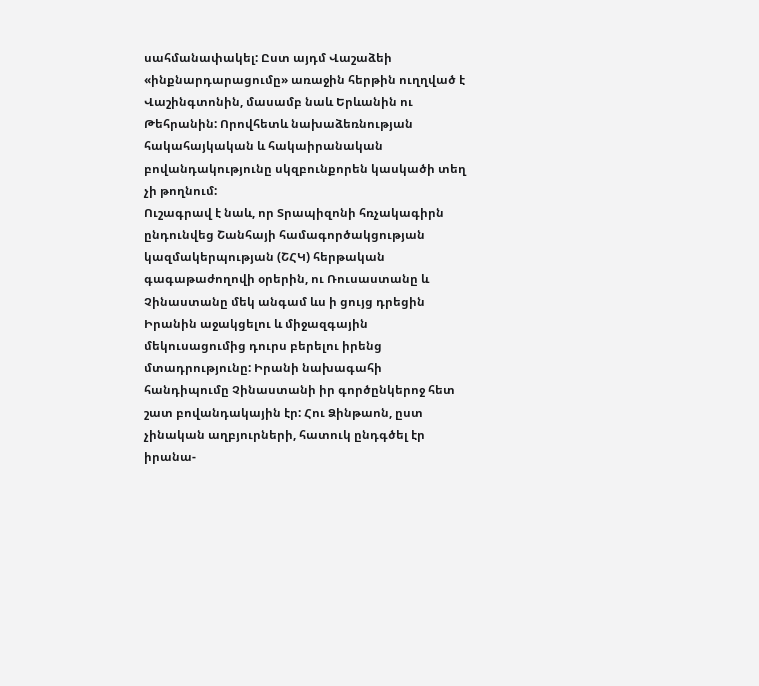սահմանափակել: Ըստ այդմ Վաշաձեի «ինքնարդարացումը» առաջին հերթին ուղղված է Վաշինգտոնին, մասամբ նաև Երևանին ու Թեհրանին: Որովհետև նախաձեռնության հակահայկական և հակաիրանական բովանդակությունը սկզբունքորեն կասկածի տեղ չի թողնում:
Ուշագրավ է նաև, որ Տրապիզոնի հռչակագիրն ընդունվեց Շանհայի համագործակցության կազմակերպության (ՇՀԿ) հերթական գագաթաժողովի օրերին, ու Ռուսաստանը և Չինաստանը մեկ անգամ ևս ի ցույց դրեցին Իրանին աջակցելու և միջազգային մեկուսացումից դուրս բերելու իրենց մտադրությունը: Իրանի նախագահի հանդիպումը Չինաստանի իր գործընկերոջ հետ շատ բովանդակային էր: Հու Ձինթաոն, ըստ չինական աղբյուրների, հատուկ ընդգծել էր իրանա-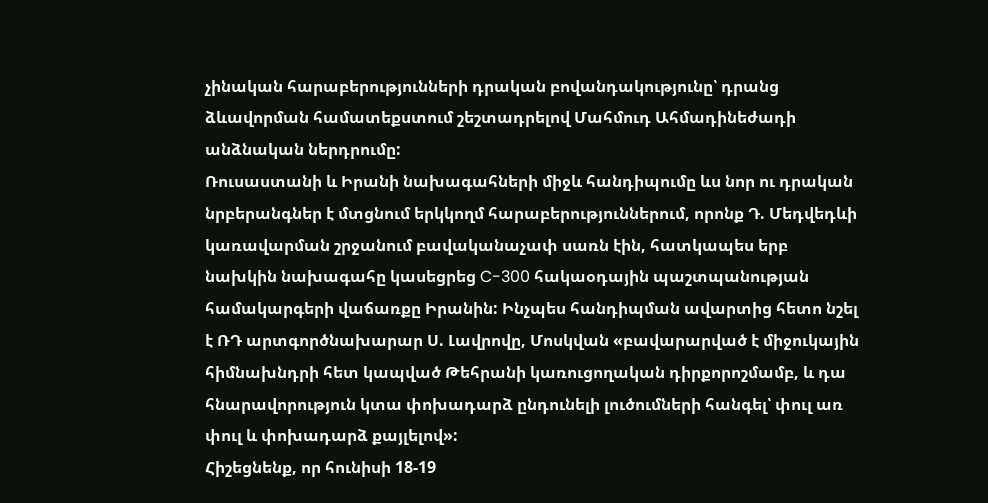չինական հարաբերությունների դրական բովանդակությունը՝ դրանց ձևավորման համատեքստում շեշտադրելով Մահմուդ Ահմադինեժադի անձնական ներդրումը:
Ռուսաստանի և Իրանի նախագահների միջև հանդիպումը ևս նոր ու դրական նրբերանգներ է մտցնում երկկողմ հարաբերություններում, որոնք Դ. Մեդվեդևի կառավարման շրջանում բավականաչափ սառն էին, հատկապես երբ նախկին նախագահը կասեցրեց C-300 հակաօդային պաշտպանության համակարգերի վաճառքը Իրանին: Ինչպես հանդիպման ավարտից հետո նշել է ՌԴ արտգործնախարար Ս. Լավրովը, Մոսկվան «բավարարված է միջուկային հիմնախնդրի հետ կապված Թեհրանի կառուցողական դիրքորոշմամբ, և դա հնարավորություն կտա փոխադարձ ընդունելի լուծումների հանգել՝ փուլ առ փուլ և փոխադարձ քայլելով»:
Հիշեցնենք, որ հունիսի 18-19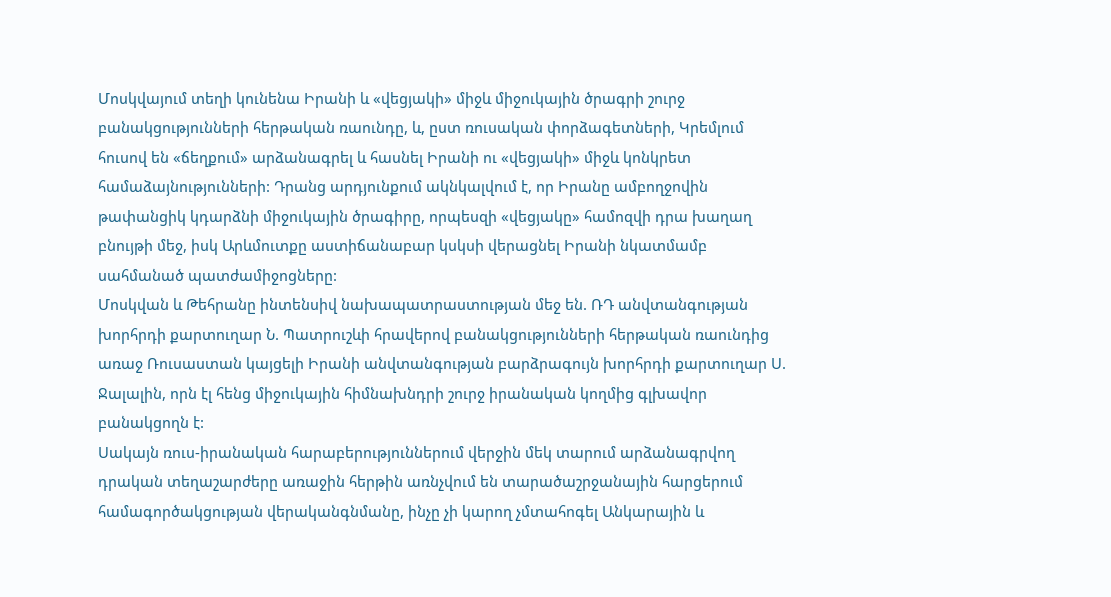Մոսկվայում տեղի կունենա Իրանի և «վեցյակի» միջև միջուկային ծրագրի շուրջ բանակցությունների հերթական ռաունդը, և, ըստ ռուսական փորձագետների, Կրեմլում հուսով են «ճեղքում» արձանագրել և հասնել Իրանի ու «վեցյակի» միջև կոնկրետ համաձայնությունների: Դրանց արդյունքում ակնկալվում է, որ Իրանը ամբողջովին թափանցիկ կդարձնի միջուկային ծրագիրը, որպեսզի «վեցյակը» համոզվի դրա խաղաղ բնույթի մեջ, իսկ Արևմուտքը աստիճանաբար կսկսի վերացնել Իրանի նկատմամբ սահմանած պատժամիջոցները:
Մոսկվան և Թեհրանը ինտենսիվ նախապատրաստության մեջ են. ՌԴ անվտանգության խորհրդի քարտուղար Ն. Պատրուշևի հրավերով բանակցությունների հերթական ռաունդից առաջ Ռուսաստան կայցելի Իրանի անվտանգության բարձրագույն խորհրդի քարտուղար Ս. Ջալալին, որն էլ հենց միջուկային հիմնախնդրի շուրջ իրանական կողմից գլխավոր բանակցողն է:
Սակայն ռուս-իրանական հարաբերություններում վերջին մեկ տարում արձանագրվող դրական տեղաշարժերը առաջին հերթին առնչվում են տարածաշրջանային հարցերում համագործակցության վերականգնմանը, ինչը չի կարող չմտահոգել Անկարային և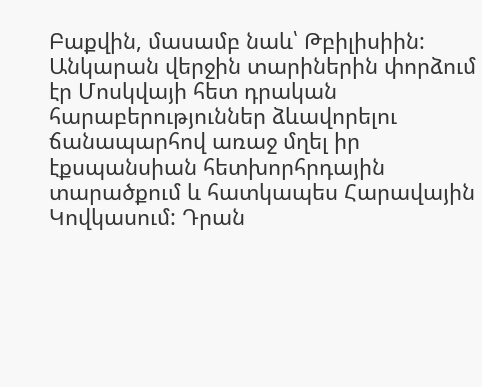Բաքվին, մասամբ նաև՝ Թբիլիսիին: Անկարան վերջին տարիներին փորձում էր Մոսկվայի հետ դրական հարաբերություններ ձևավորելու ճանապարհով առաջ մղել իր էքսպանսիան հետխորհրդային տարածքում և հատկապես Հարավային Կովկասում: Դրան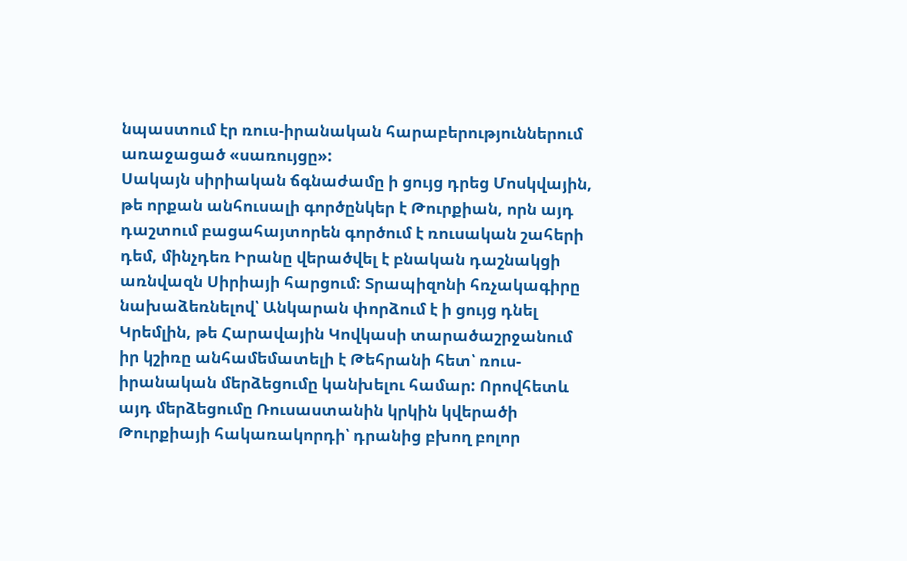նպաստում էր ռուս-իրանական հարաբերություններում առաջացած «սառույցը»:
Սակայն սիրիական ճգնաժամը ի ցույց դրեց Մոսկվային, թե որքան անհուսալի գործընկեր է Թուրքիան, որն այդ դաշտում բացահայտորեն գործում է ռուսական շահերի դեմ, մինչդեռ Իրանը վերածվել է բնական դաշնակցի առնվազն Սիրիայի հարցում: Տրապիզոնի հռչակագիրը նախաձեռնելով՝ Անկարան փորձում է ի ցույց դնել Կրեմլին, թե Հարավային Կովկասի տարածաշրջանում իր կշիռը անհամեմատելի է Թեհրանի հետ՝ ռուս-իրանական մերձեցումը կանխելու համար: Որովհետև այդ մերձեցումը Ռուսաստանին կրկին կվերածի Թուրքիայի հակառակորդի՝ դրանից բխող բոլոր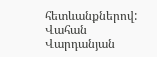հետևանքներով:
Վահան Վարդանյան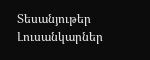Տեսանյութեր
Լուսանկարներ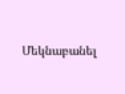Մեկնաբանել